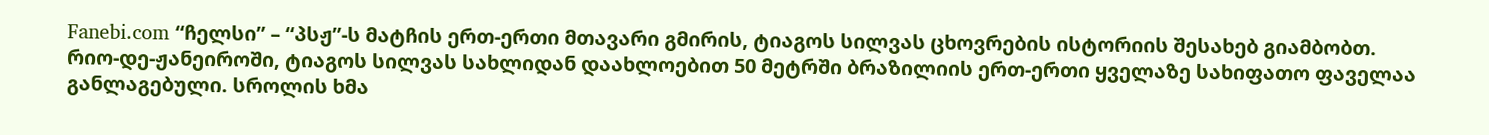Fanebi.com “ჩელსი” – “პსჟ”-ს მატჩის ერთ-ერთი მთავარი გმირის, ტიაგოს სილვას ცხოვრების ისტორიის შესახებ გიამბობთ.
რიო-დე-ჟანეიროში, ტიაგოს სილვას სახლიდან დაახლოებით 50 მეტრში ბრაზილიის ერთ-ერთი ყველაზე სახიფათო ფაველაა განლაგებული. სროლის ხმა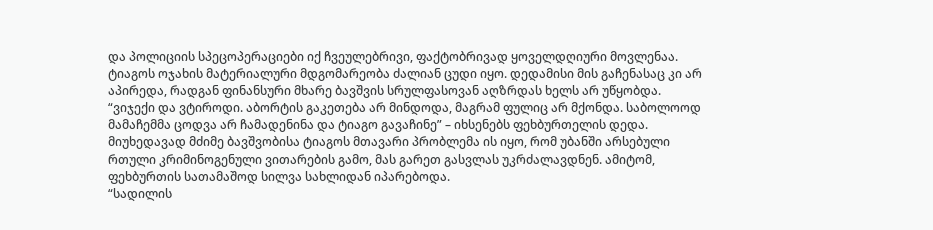და პოლიციის სპეცოპერაციები იქ ჩვეულებრივი, ფაქტობრივად ყოველდღიური მოვლენაა.
ტიაგოს ოჯახის მატერიალური მდგომარეობა ძალიან ცუდი იყო. დედამისი მის გაჩენასაც კი არ აპირედა, რადგან ფინანსური მხარე ბავშვის სრულფასოვან აღზრდას ხელს არ უწყობდა.
“ვიჯექი და ვტიროდი. აბორტის გაკეთება არ მინდოდა, მაგრამ ფულიც არ მქონდა. საბოლოოდ მამაჩემმა ცოდვა არ ჩამადენინა და ტიაგო გავაჩინე” – იხსენებს ფეხბურთელის დედა.
მიუხედავად მძიმე ბავშვობისა ტიაგოს მთავარი პრობლემა ის იყო, რომ უბანში არსებული რთული კრიმინოგენული ვითარების გამო, მას გარეთ გასვლას უკრძალავდნენ. ამიტომ, ფეხბურთის სათამაშოდ სილვა სახლიდან იპარებოდა.
“სადილის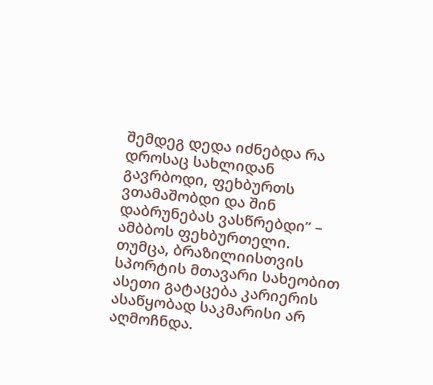შემდეგ დედა იძნებდა რა დროსაც სახლიდან გავრბოდი, ფეხბურთს ვთამაშობდი და შინ დაბრუნებას ვასწრებდი” – ამბბოს ფეხბურთელი.
თუმცა, ბრაზილიისთვის სპორტის მთავარი სახეობით ასეთი გატაცება კარიერის ასაწყობად საკმარისი არ აღმოჩნდა.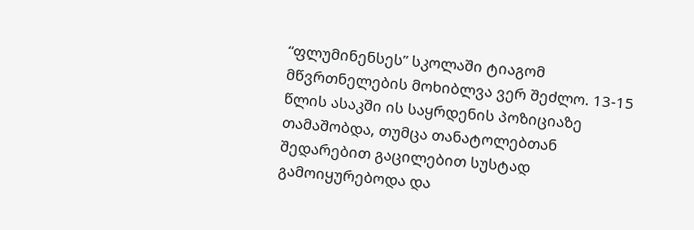“ფლუმინენსეს” სკოლაში ტიაგომ მწვრთნელების მოხიბლვა ვერ შეძლო. 13-15 წლის ასაკში ის საყრდენის პოზიციაზე თამაშობდა, თუმცა თანატოლებთან შედარებით გაცილებით სუსტად გამოიყურებოდა და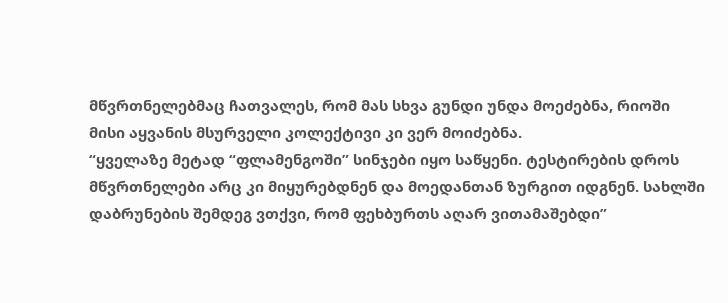მწვრთნელებმაც ჩათვალეს, რომ მას სხვა გუნდი უნდა მოეძებნა, რიოში მისი აყვანის მსურველი კოლექტივი კი ვერ მოიძებნა.
“ყველაზე მეტად “ფლამენგოში” სინჯები იყო საწყენი. ტესტირების დროს მწვრთნელები არც კი მიყურებდნენ და მოედანთან ზურგით იდგნენ. სახლში დაბრუნების შემდეგ ვთქვი, რომ ფეხბურთს აღარ ვითამაშებდი”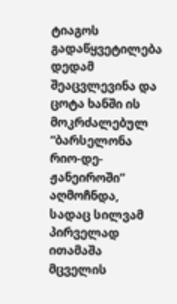ტიაგოს გადაწყვეტილება დედამ შეაცვლევინა და ცოტა ხანში ის მოკრძალებულ “ბარსელონა რიო-დე-ჟანეიროში” აღმოჩნდა, სადაც სილვამ პირველად ითამაშა მცველის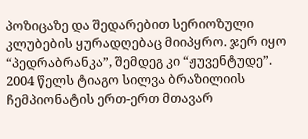პოზიცაზე და შედარებით სერიოზული კლუბების ყურადღებაც მიიპყრო. ჯერ იყო “პედრაბრანკა”, შემდეგ კი “ჟუვენტუდე”.
2004 წელს ტიაგო სილვა ბრაზილიის ჩემპიონატის ერთ-ერთ მთავარ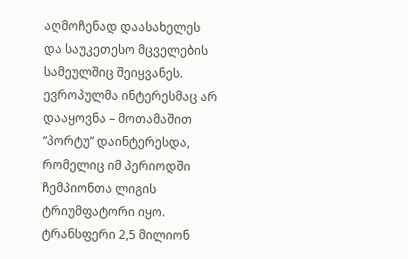აღმოჩენად დაასახელეს და საუკეთესო მცველების სამეულშიც შეიყვანეს. ევროპულმა ინტერესმაც არ დააყოვნა – მოთამაშით “პორტუ” დაინტერესდა, რომელიც იმ პერიოდში ჩემპიონთა ლიგის ტრიუმფატორი იყო. ტრანსფერი 2,5 მილიონ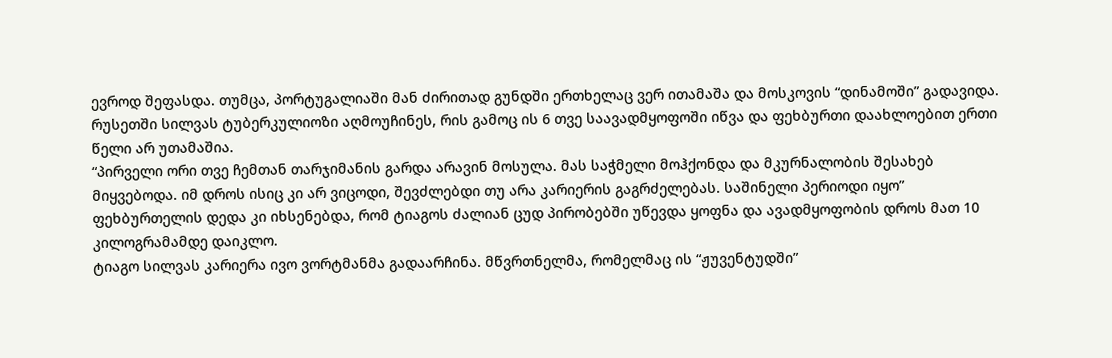ევროდ შეფასდა. თუმცა, პორტუგალიაში მან ძირითად გუნდში ერთხელაც ვერ ითამაშა და მოსკოვის “დინამოში” გადავიდა. რუსეთში სილვას ტუბერკულიოზი აღმოუჩინეს, რის გამოც ის 6 თვე საავადმყოფოში იწვა და ფეხბურთი დაახლოებით ერთი წელი არ უთამაშია.
“პირველი ორი თვე ჩემთან თარჯიმანის გარდა არავინ მოსულა. მას საჭმელი მოჰქონდა და მკურნალობის შესახებ მიყვებოდა. იმ დროს ისიც კი არ ვიცოდი, შევძლებდი თუ არა კარიერის გაგრძელებას. საშინელი პერიოდი იყო”
ფეხბურთელის დედა კი იხსენებდა, რომ ტიაგოს ძალიან ცუდ პირობებში უწევდა ყოფნა და ავადმყოფობის დროს მათ 10 კილოგრამამდე დაიკლო.
ტიაგო სილვას კარიერა ივო ვორტმანმა გადაარჩინა. მწვრთნელმა, რომელმაც ის “ჟუვენტუდში”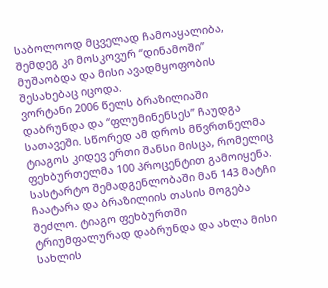საბოლოოდ მცველად ჩამოაყალიბა, შემდეგ კი მოსკოვურ “დინამოში” მუშაობდა და მისი ავადმყოფობის შესახებაც იცოდა.
ვორტანი 2006 წელს ბრაზილიაში დაბრუნდა და “ფლუმინენსეს” ჩაუდგა სათავეში. სწორედ ამ დროს მწვრთნელმა ტიაგოს კიდევ ერთი შანსი მისცა, რომელიც ფეხბურთელმა 100 პროცენტით გამოიყენა. სასტარტო შემადგენლობაში მან 143 მატჩი ჩაატარა და ბრაზილიის თასის მოგება შეძლო. ტიაგო ფეხბურთში ტრიუმფალურად დაბრუნდა და ახლა მისი სახლის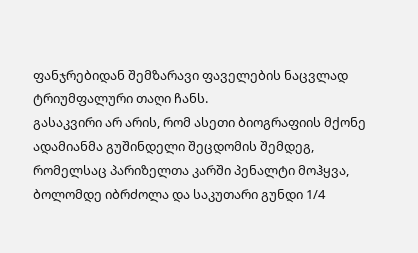ფანჯრებიდან შემზარავი ფაველების ნაცვლად ტრიუმფალური თაღი ჩანს.
გასაკვირი არ არის, რომ ასეთი ბიოგრაფიის მქონე ადამიანმა გუშინდელი შეცდომის შემდეგ, რომელსაც პარიზელთა კარში პენალტი მოჰყვა, ბოლომდე იბრძოლა და საკუთარი გუნდი 1/4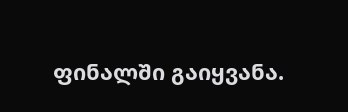ფინალში გაიყვანა.